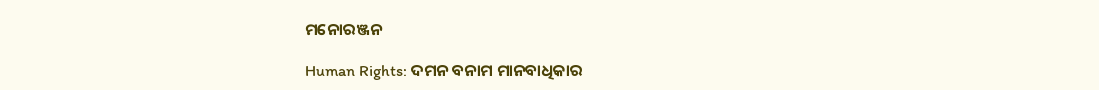ମନୋରଞ୍ଜନ

Human Rights: ଦମନ ବନାମ ମାନବାଧିକାର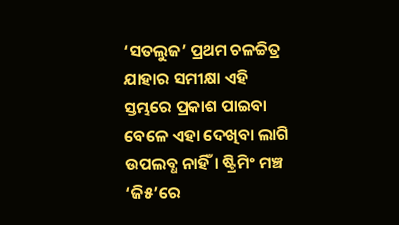‘ସତଲୁଜ’ ପ୍ରଥମ ଚଳଚ୍ଚିତ୍ର ଯାହାର ସମୀକ୍ଷା ଏହି ସ୍ତମ୍ଭରେ ପ୍ରକାଶ ପାଇବା ବେଳେ ଏହା ଦେଖିବା ଲାଗି ଉପଲବ୍ଧ ନାହିଁ। ଷ୍ଟ୍ରିମିଂ ମଞ୍ଚ ‘ଜି୫’ରେ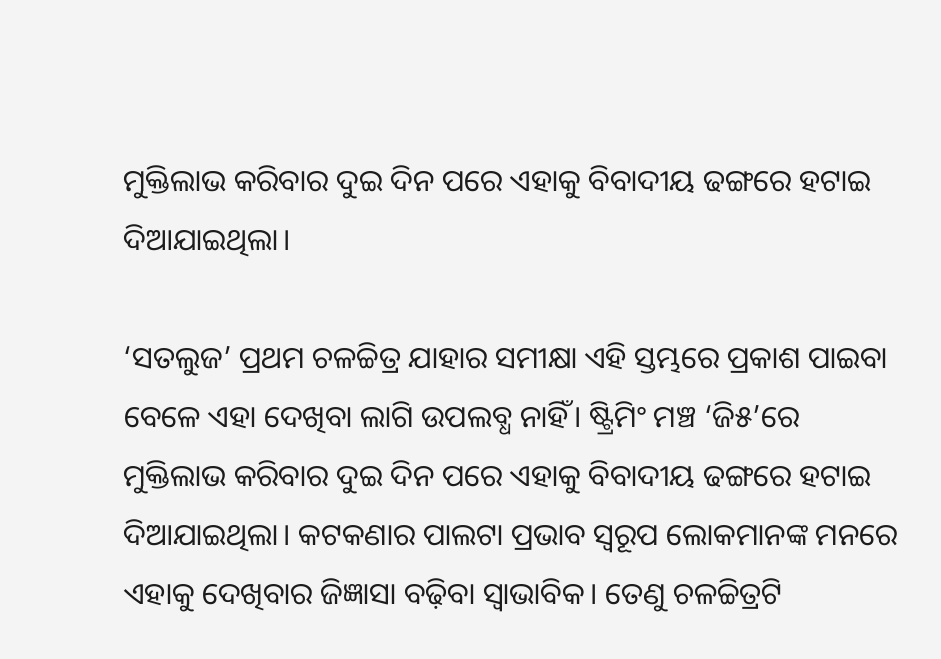ମୁକ୍ତିଲାଭ କରିବାର ଦୁଇ ଦିନ ପରେ ଏହାକୁ ବିବାଦୀୟ ଢଙ୍ଗରେ ହଟାଇ ଦିଆଯାଇଥିଲା।

‘ସତଲୁଜ’ ପ୍ରଥମ ଚଳଚ୍ଚିତ୍ର ଯାହାର ସମୀକ୍ଷା ଏହି ସ୍ତମ୍ଭରେ ପ୍ରକାଶ ପାଇବା ବେଳେ ଏହା ଦେଖିବା ଲାଗି ଉପଲବ୍ଧ ନାହିଁ। ଷ୍ଟ୍ରିମିଂ ମଞ୍ଚ ‘ଜି୫’ରେ ମୁକ୍ତିଲାଭ କରିବାର ଦୁଇ ଦିନ ପରେ ଏହାକୁ ବିବାଦୀୟ ଢଙ୍ଗରେ ହଟାଇ ଦିଆଯାଇଥିଲା। କଟକଣାର ପାଲଟା ପ୍ରଭାବ ସ୍ବରୂପ ଲୋକମାନଙ୍କ ମନରେ ଏହାକୁ ଦେଖିବାର ଜିଜ୍ଞାସା ବଢ଼ିବା ସ୍ବାଭାବିକ। ତେଣୁ ଚଳଚ୍ଚିତ୍ରଟି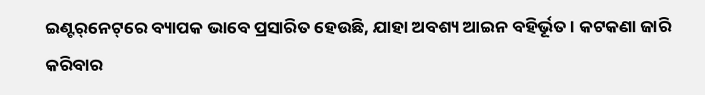ଇଣ୍ଟର୍‌ନେଟ୍‌ରେ ବ୍ୟାପକ ଭାବେ ପ୍ରସାରିତ ହେଉଛି, ଯାହା ଅବଶ୍ୟ ଆଇନ ବହିର୍ଭୂତ। କଟକଣା ଜାରି କରିବାର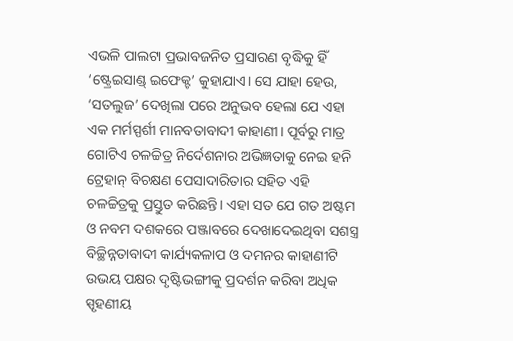ଏଭଳି ପାଲଟା ପ୍ରଭାବଜନିତ ପ୍ରସାରଣ ବୃଦ୍ଧିକୁ ହିଁ ‘ଷ୍ଟ୍ରେଇସାଣ୍ଡ୍‌ ଇଫେକ୍ଟ’ କୁହାଯାଏ। ସେ ଯାହା ହେଉ, ‘ସତଲୁଜ’ ଦେଖିଲା ପରେ ଅନୁଭବ ହେଲା ଯେ ଏହା ଏକ ମର୍ମସ୍ପର୍ଶୀ ମାନବତାବାଦୀ କାହାଣୀ। ପୂର୍ବରୁ ମାତ୍ର ଗୋଟିଏ ଚଳଚ୍ଚିତ୍ର ନିର୍ଦେଶନାର ଅଭିଜ୍ଞତାକୁ ନେଇ ହନି ଟ୍ରେହାନ୍‌ ବିଚକ୍ଷଣ ପେସାଦାରିତାର ସହିତ ଏହି ଚଳଚ୍ଚିତ୍ରକୁ ପ୍ରସ୍ତୁତ କରିଛନ୍ତି। ଏହା ସତ ଯେ ଗତ ଅଷ୍ଟମ ଓ ନବମ ଦଶକରେ ପଞ୍ଜାବରେ ଦେଖାଦେଇଥିବା ସଶସ୍ତ୍ର ବିଚ୍ଛିନ୍ନତାବାଦୀ କାର୍ଯ୍ୟକଳାପ ଓ ଦମନର କାହାଣୀଟି ଉଭୟ ପକ୍ଷର ଦୃଷ୍ଟିଭଙ୍ଗୀକୁ ପ୍ରଦର୍ଶନ କରିବା ଅଧିକ ସ୍ପୃହଣୀୟ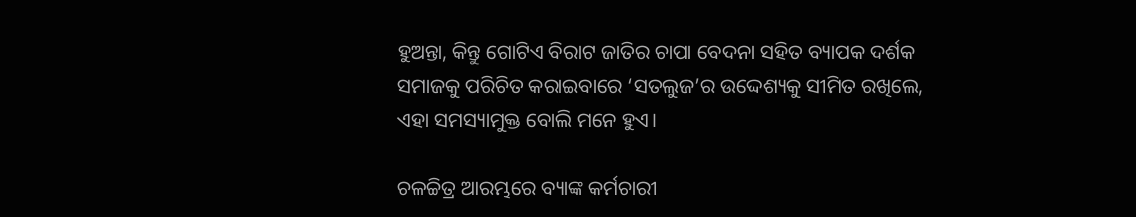ହୁଅନ୍ତା, କିନ୍ତୁ ଗୋଟିଏ ବିରାଟ ଜାତିର ଚାପା ବେଦନା ସହିତ ବ୍ୟାପକ ଦର୍ଶକ ସମାଜକୁ ପରିଚିତ କରାଇବାରେ ‘ସତଲୁଜ’ର ଉଦ୍ଦେଶ୍ୟକୁ ସୀମିତ ରଖିଲେ, ଏହା ସମସ୍ୟାମୁକ୍ତ ବୋଲି ମନେ ହୁଏ।

ଚଳଚ୍ଚିତ୍ର ଆରମ୍ଭରେ ବ୍ୟାଙ୍କ କର୍ମଚାରୀ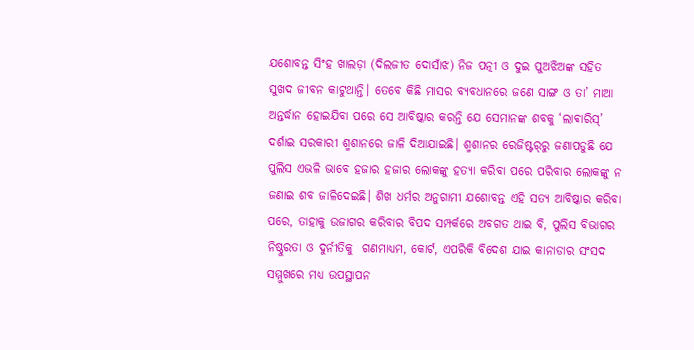ଯଶୋବନ୍ତ ସିଂହ ଖାଲଡ଼ା (ଦିଲଜୀତ ଦୋସାଁଝ) ନିଜ ପତ୍ନୀ ଓ ଦୁଇ ପୁଅଝିଅଙ୍କ ସହିତ ସୁଖଦ ଜୀବନ କାଟୁଥାନ୍ତି। ତେବେ କିଛି ମାସର ବ୍ୟବଧାନରେ ଜଣେ ସାଙ୍ଗ ଓ ତା’ ମାଆ ଅନ୍ତର୍ଦ୍ଧାନ ହୋଇଯିବା ପରେ ସେ ଆବିଷ୍କାର କରନ୍ତି ଯେ ସେମାନଙ୍କ ଶବକୁ ‘ଲାଵାରିସ୍‌’ ଦର୍ଶାଇ ସରକାରୀ ଶ୍ମଶାନରେ ଜାଳି ଦିଆଯାଇଛି। ଶ୍ମଶାନର ରେଜିଷ୍ଟର୍‌ରୁ ଜଣାପଡୁଛି ଯେ ପୁଲିସ ଏଭଳି ଭାବେ ହଜାର ହଜାର ଲୋକଙ୍କୁ ହତ୍ୟା କରିବା ପରେ ପରିବାର ଲୋକଙ୍କୁ ନ ଜଣାଇ ଶବ ଜାଳିଦେଇଛି। ଶିଖ ଧର୍ମର ଅନୁଗାମୀ ଯଶୋବନ୍ତ ଏହି ସତ୍ୟ ଆବିଷ୍କାର କରିବା ପରେ, ତାହାକୁ ଉଜାଗର କରିବାର ବିପଦ ସମ୍ପର୍କରେ ଅବଗତ ଥାଇ ବି, ପୁଲିସ ବିଭାଗର ନିଷ୍ଠୁରତା ଓ ଦୁର୍ନୀତିକୁ  ଗଣମାଧ୍ୟମ, କୋର୍ଟ, ଏପରିକି ବିଦେଶ ଯାଇ କାନାଡାର ସଂସଦ ସମ୍ମୁଖରେ ମଧ୍ୟ ଉପସ୍ଥାପନ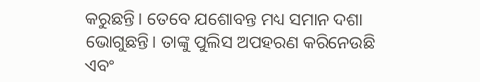କରୁଛନ୍ତି। ତେବେ ଯଶୋବନ୍ତ ମଧ୍ୟ ସମାନ ଦଶା ଭୋଗୁଛନ୍ତି। ତାଙ୍କୁ ପୁଲିସ ଅପହରଣ କରିନେଉଛି ଏବଂ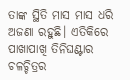ତାଙ୍କ ସ୍ଥିତି ମାସ ମାସ ଧରି ଅଜଣା ରହୁଛି। ଏତିକିରେ ପାଖାପାଖି ତିନିଘଣ୍ଟାର ଚଳଚ୍ଚିତ୍ରର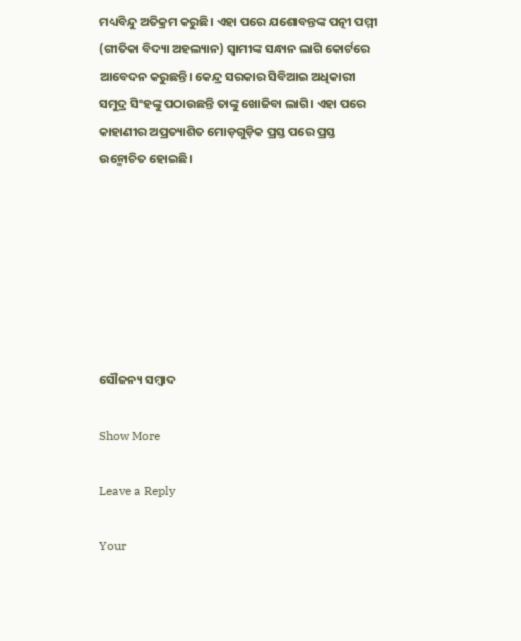ମଧ୍ୟବିନ୍ଦୁ ଅତିକ୍ରମ କରୁଛି। ଏହା ପରେ ଯଶୋବନ୍ତଙ୍କ ପତ୍ନୀ ପମ୍ମୀ (ଗୀତିକା ବିଦ୍ୟା ଅହଲ୍ୟାନ) ସ୍ବାମୀଙ୍କ ସନ୍ଧାନ ଲାଗି କୋର୍ଟରେ ଆବେଦନ କରୁଛନ୍ତି। କେନ୍ଦ୍ର ସରକାର ସିବିଆଇ ଅଧିକାରୀ ସମୁଦ୍ର ସିଂହଙ୍କୁ ପଠାଉଛନ୍ତି ତାଙ୍କୁ ଖୋଜିବା ଲାଗି। ଏହା ପରେ କାହାଣୀର ଅପ୍ରତ୍ୟାଶିତ ମୋଡ଼ଗୁଡ଼ିକ ପ୍ରସ୍ତ ପରେ ପ୍ରସ୍ତ ଉନ୍ମୋଚିତ ହୋଇଛି।







ସୌଜନ୍ୟ ସମ୍ବାଦ

Show More

Leave a Reply

Your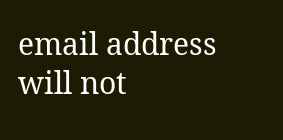email address will not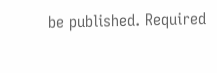be published. Required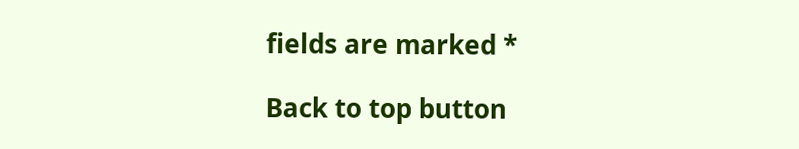fields are marked *

Back to top button